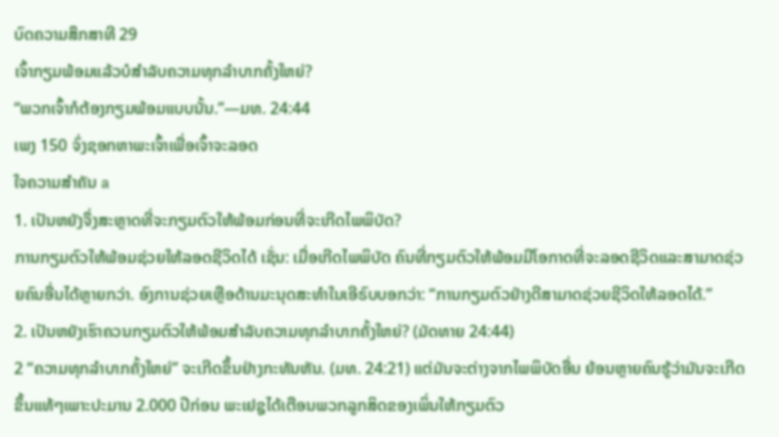ບົດຄວາມສຶກສາທີ 29
ເຈົ້າກຽມພ້ອມແລ້ວບໍສຳລັບຄວາມທຸກລຳບາກຄັ້ງໃຫຍ່?
“ພວກເຈົ້າກໍຕ້ອງກຽມພ້ອມແບບນັ້ນ.”—ມທ. 24:44
ເພງ 150 ຈົ່ງຊອກຫາພະເຈົ້າເພື່ອເຈົ້າຈະລອດ
ໃຈຄວາມສຳຄັນ a
1. ເປັນຫຍັງຈຶ່ງສະຫຼາດທີ່ຈະກຽມຕົວໃຫ້ພ້ອມກ່ອນທີ່ຈະເກີດໄພພິບັດ?
ການກຽມຕົວໃຫ້ພ້ອມຊ່ວຍໃຫ້ລອດຊີວິດໄດ້ ເຊັ່ນ: ເມື່ອເກີດໄພພິບັດ ຄົນທີ່ກຽມຕົວໃຫ້ພ້ອມມີໂອກາດທີ່ຈະລອດຊີວິດແລະສາມາດຊ່ວຍຄົນອື່ນໄດ້ຫຼາຍກວ່າ. ອົງການຊ່ວຍເຫຼືອດ້ານມະນຸດສະທຳໃນເອີຣົບບອກວ່າ: “ການກຽມຕົວຢ່າງດີສາມາດຊ່ວຍຊີວິດໃຫ້ລອດໄດ້.”
2. ເປັນຫຍັງເຮົາຄວນກຽມຕົວໃຫ້ພ້ອມສຳລັບຄວາມທຸກລຳບາກຄັ້ງໃຫຍ່? (ມັດທາຍ 24:44)
2 “ຄວາມທຸກລຳບາກຄັ້ງໃຫຍ່” ຈະເກີດຂຶ້ນຢ່າງກະທັນຫັນ. (ມທ. 24:21) ແຕ່ມັນຈະຕ່າງຈາກໄພພິບັດອື່ນ ຍ້ອນຫຼາຍຄົນຮູ້ວ່າມັນຈະເກີດຂຶ້ນແທ້ໆເພາະປະມານ 2.000 ປີກ່ອນ ພະເຢຊູໄດ້ເຕືອນພວກລູກສິດຂອງເພິ່ນໃຫ້ກຽມຕົວ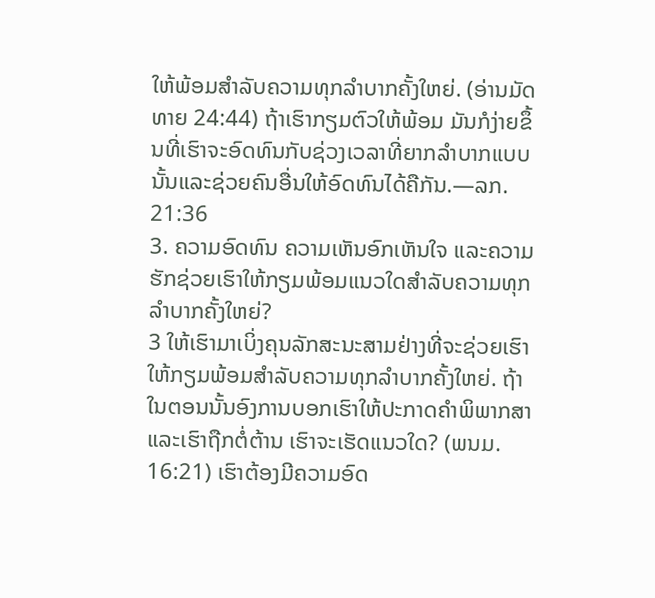ໃຫ້ພ້ອມສຳລັບຄວາມທຸກລຳບາກຄັ້ງໃຫຍ່. (ອ່ານມັດທາຍ 24:44) ຖ້າເຮົາກຽມຕົວໃຫ້ພ້ອມ ມັນກໍງ່າຍຂຶ້ນທີ່ເຮົາຈະອົດທົນກັບຊ່ວງເວລາທີ່ຍາກລຳບາກແບບນັ້ນແລະຊ່ວຍຄົນອື່ນໃຫ້ອົດທົນໄດ້ຄືກັນ.—ລກ. 21:36
3. ຄວາມອົດທົນ ຄວາມເຫັນອົກເຫັນໃຈ ແລະຄວາມຮັກຊ່ວຍເຮົາໃຫ້ກຽມພ້ອມແນວໃດສຳລັບຄວາມທຸກລຳບາກຄັ້ງໃຫຍ່?
3 ໃຫ້ເຮົາມາເບິ່ງຄຸນລັກສະນະສາມຢ່າງທີ່ຈະຊ່ວຍເຮົາໃຫ້ກຽມພ້ອມສຳລັບຄວາມທຸກລຳບາກຄັ້ງໃຫຍ່. ຖ້າໃນຕອນນັ້ນອົງການບອກເຮົາໃຫ້ປະກາດຄຳພິພາກສາແລະເຮົາຖືກຕໍ່ຕ້ານ ເຮົາຈະເຮັດແນວໃດ? (ພນມ. 16:21) ເຮົາຕ້ອງມີຄວາມອົດ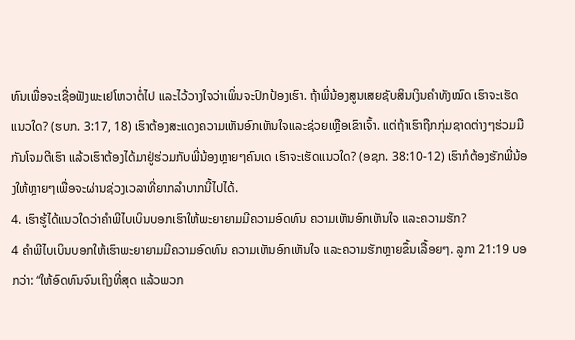ທົນເພື່ອຈະເຊື່ອຟັງພະເຢໂຫວາຕໍ່ໄປ ແລະໄວ້ວາງໃຈວ່າເພິ່ນຈະປົກປ້ອງເຮົາ. ຖ້າພີ່ນ້ອງສູນເສຍຊັບສິນເງິນຄຳທັງໝົດ ເຮົາຈະເຮັດແນວໃດ? (ຮບກ. 3:17, 18) ເຮົາຕ້ອງສະແດງຄວາມເຫັນອົກເຫັນໃຈແລະຊ່ວຍເຫຼືອເຂົາເຈົ້າ. ແຕ່ຖ້າເຮົາຖືກກຸ່ມຊາດຕ່າງໆຮ່ວມມືກັນໂຈມຕີເຮົາ ແລ້ວເຮົາຕ້ອງໄດ້ມາຢູ່ຮ່ວມກັບພີ່ນ້ອງຫຼາຍໆຄົນເດ ເຮົາຈະເຮັດແນວໃດ? (ອຊກ. 38:10-12) ເຮົາກໍຕ້ອງຮັກພີ່ນ້ອງໃຫ້ຫຼາຍໆເພື່ອຈະຜ່ານຊ່ວງເວລາທີ່ຍາກລຳບາກນີ້ໄປໄດ້.
4. ເຮົາຮູ້ໄດ້ແນວໃດວ່າຄຳພີໄບເບິນບອກເຮົາໃຫ້ພະຍາຍາມມີຄວາມອົດທົນ ຄວາມເຫັນອົກເຫັນໃຈ ແລະຄວາມຮັກ?
4 ຄຳພີໄບເບິນບອກໃຫ້ເຮົາພະຍາຍາມມີຄວາມອົດທົນ ຄວາມເຫັນອົກເຫັນໃຈ ແລະຄວາມຮັກຫຼາຍຂຶ້ນເລື້ອຍໆ. ລູກາ 21:19 ບອກວ່າ: “ໃຫ້ອົດທົນຈົນເຖິງທີ່ສຸດ ແລ້ວພວກ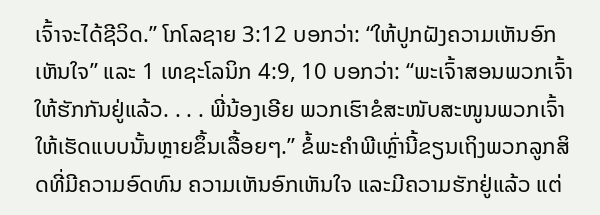ເຈົ້າຈະໄດ້ຊີວິດ.” ໂກໂລຊາຍ 3:12 ບອກວ່າ: “ໃຫ້ປູກຝັງຄວາມເຫັນອົກເຫັນໃຈ” ແລະ 1 ເທຊະໂລນິກ 4:9, 10 ບອກວ່າ: “ພະເຈົ້າສອນພວກເຈົ້າໃຫ້ຮັກກັນຢູ່ແລ້ວ. . . . ພີ່ນ້ອງເອີຍ ພວກເຮົາຂໍສະໜັບສະໜູນພວກເຈົ້າໃຫ້ເຮັດແບບນັ້ນຫຼາຍຂຶ້ນເລື້ອຍໆ.” ຂໍ້ພະຄຳພີເຫຼົ່ານີ້ຂຽນເຖິງພວກລູກສິດທີ່ມີຄວາມອົດທົນ ຄວາມເຫັນອົກເຫັນໃຈ ແລະມີຄວາມຮັກຢູ່ແລ້ວ ແຕ່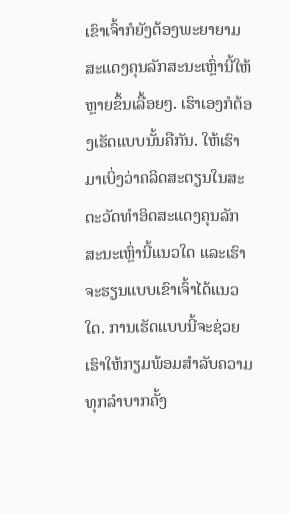ເຂົາເຈົ້າກໍຍັງຕ້ອງພະຍາຍາມສະແດງຄຸນລັກສະນະເຫຼົ່ານີ້ໃຫ້ຫຼາຍຂຶ້ນເລື້ອຍໆ. ເຮົາເອງກໍຕ້ອງເຮັດແບບນັ້ນຄືກັນ. ໃຫ້ເຮົາມາເບິ່ງວ່າຄລິດສະຕຽນໃນສະຕະວັດທຳອິດສະແດງຄຸນລັກສະນະເຫຼົ່ານີ້ແນວໃດ ແລະເຮົາຈະຮຽນແບບເຂົາເຈົ້າໄດ້ແນວໃດ. ການເຮັດແບບນີ້ຈະຊ່ວຍເຮົາໃຫ້ກຽມພ້ອມສຳລັບຄວາມທຸກລຳບາກຄັ້ງ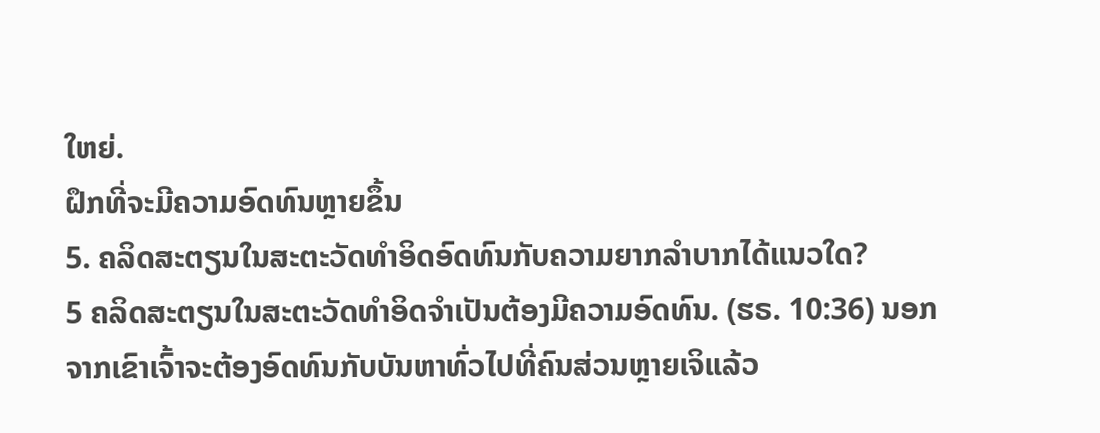ໃຫຍ່.
ຝຶກທີ່ຈະມີຄວາມອົດທົນຫຼາຍຂຶ້ນ
5. ຄລິດສະຕຽນໃນສະຕະວັດທຳອິດອົດທົນກັບຄວາມຍາກລຳບາກໄດ້ແນວໃດ?
5 ຄລິດສະຕຽນໃນສະຕະວັດທຳອິດຈຳເປັນຕ້ອງມີຄວາມອົດທົນ. (ຮຣ. 10:36) ນອກຈາກເຂົາເຈົ້າຈະຕ້ອງອົດທົນກັບບັນຫາທົ່ວໄປທີ່ຄົນສ່ວນຫຼາຍເຈິແລ້ວ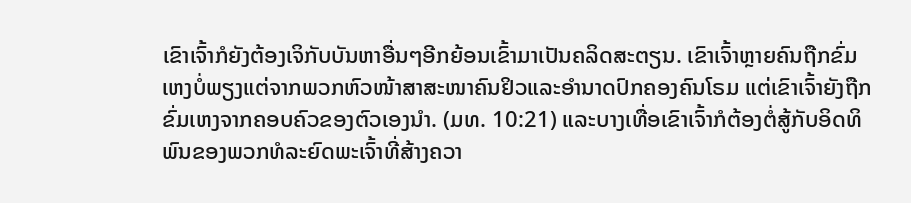ເຂົາເຈົ້າກໍຍັງຕ້ອງເຈິກັບບັນຫາອື່ນໆອີກຍ້ອນເຂົ້າມາເປັນຄລິດສະຕຽນ. ເຂົາເຈົ້າຫຼາຍຄົນຖືກຂົ່ມເຫງບໍ່ພຽງແຕ່ຈາກພວກຫົວໜ້າສາສະໜາຄົນຢິວແລະອຳນາດປົກຄອງຄົນໂຣມ ແຕ່ເຂົາເຈົ້າຍັງຖືກຂົ່ມເຫງຈາກຄອບຄົວຂອງຕົວເອງນຳ. (ມທ. 10:21) ແລະບາງເທື່ອເຂົາເຈົ້າກໍຕ້ອງຕໍ່ສູ້ກັບອິດທິພົນຂອງພວກທໍລະຍົດພະເຈົ້າທີ່ສ້າງຄວາ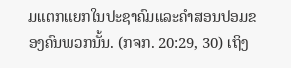ມແຕກແຍກໃນປະຊາຄົມແລະຄຳສອນປອມຂອງຄົນພວກນັ້ນ. (ກຈກ. 20:29, 30) ເຖິງ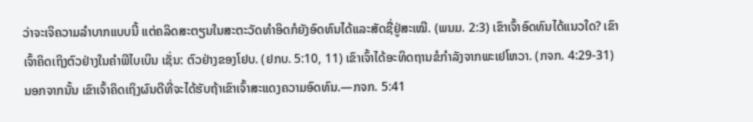ວ່າຈະເຈິຄວາມລຳບາກແບບນີ້ ແຕ່ຄລິດສະຕຽນໃນສະຕະວັດທຳອິດກໍຍັງອົດທົນໄດ້ແລະສັດຊື່ຢູ່ສະເໝີ. (ພນມ. 2:3) ເຂົາເຈົ້າອົດທົນໄດ້ແນວໃດ? ເຂົາເຈົ້າຄິດເຖິງຕົວຢ່າງໃນຄຳພີໄບເບິນ ເຊັ່ນ: ຕົວຢ່າງຂອງໂຢບ. (ຢກບ. 5:10, 11) ເຂົາເຈົ້າໄດ້ອະທິດຖານຂໍກຳລັງຈາກພະເຢໂຫວາ. (ກຈກ. 4:29-31) ນອກຈາກນັ້ນ ເຂົາເຈົ້າຄິດເຖິງຜົນດີທີ່ຈະໄດ້ຮັບຖ້າເຂົາເຈົ້າສະແດງຄວາມອົດທົນ.—ກຈກ. 5:41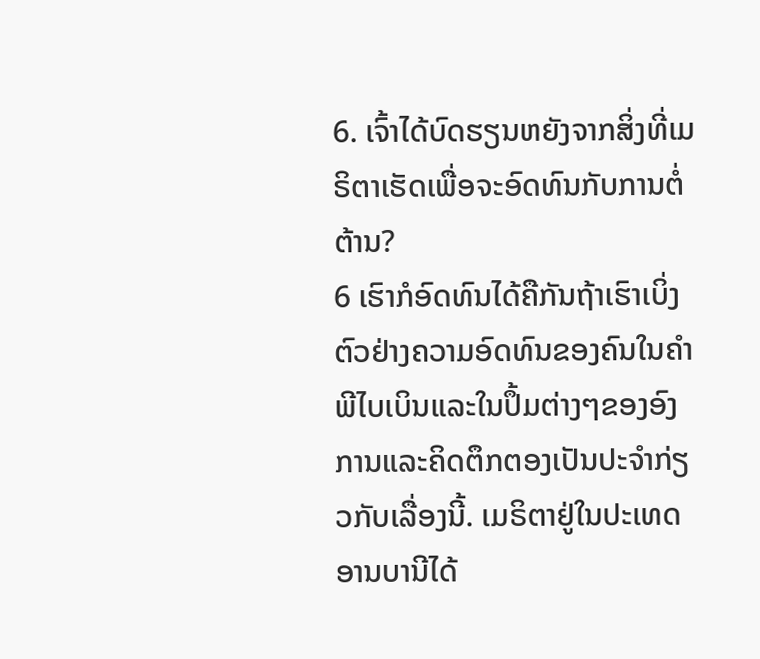6. ເຈົ້າໄດ້ບົດຮຽນຫຍັງຈາກສິ່ງທີ່ເມຣິຕາເຮັດເພື່ອຈະອົດທົນກັບການຕໍ່ຕ້ານ?
6 ເຮົາກໍອົດທົນໄດ້ຄືກັນຖ້າເຮົາເບິ່ງຕົວຢ່າງຄວາມອົດທົນຂອງຄົນໃນຄຳພີໄບເບິນແລະໃນປຶ້ມຕ່າງໆຂອງອົງການແລະຄິດຕຶກຕອງເປັນປະຈຳກ່ຽວກັບເລື່ອງນີ້. ເມຣິຕາຢູ່ໃນປະເທດອານບານີໄດ້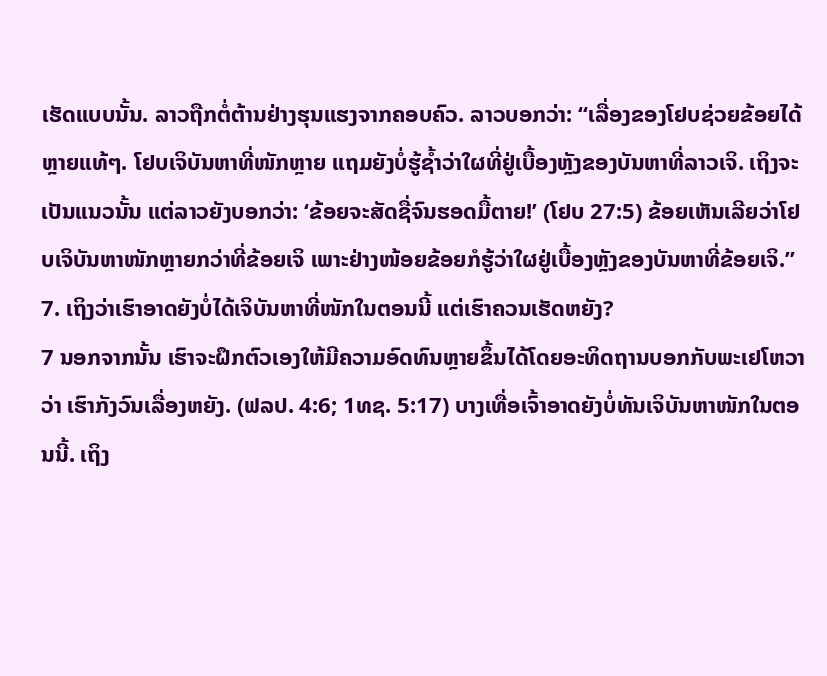ເຮັດແບບນັ້ນ. ລາວຖືກຕໍ່ຕ້ານຢ່າງຮຸນແຮງຈາກຄອບຄົວ. ລາວບອກວ່າ: “ເລື່ອງຂອງໂຢບຊ່ວຍຂ້ອຍໄດ້ຫຼາຍແທ້ໆ. ໂຢບເຈິບັນຫາທີ່ໜັກຫຼາຍ ແຖມຍັງບໍ່ຮູ້ຊ້ຳວ່າໃຜທີ່ຢູ່ເບື້ອງຫຼັງຂອງບັນຫາທີ່ລາວເຈິ. ເຖິງຈະເປັນແນວນັ້ນ ແຕ່ລາວຍັງບອກວ່າ: ‘ຂ້ອຍຈະສັດຊື່ຈົນຮອດມື້ຕາຍ!’ (ໂຢບ 27:5) ຂ້ອຍເຫັນເລີຍວ່າໂຢບເຈິບັນຫາໜັກຫຼາຍກວ່າທີ່ຂ້ອຍເຈິ ເພາະຢ່າງໜ້ອຍຂ້ອຍກໍຮູ້ວ່າໃຜຢູ່ເບື້ອງຫຼັງຂອງບັນຫາທີ່ຂ້ອຍເຈິ.”
7. ເຖິງວ່າເຮົາອາດຍັງບໍ່ໄດ້ເຈິບັນຫາທີ່ໜັກໃນຕອນນີ້ ແຕ່ເຮົາຄວນເຮັດຫຍັງ?
7 ນອກຈາກນັ້ນ ເຮົາຈະຝຶກຕົວເອງໃຫ້ມີຄວາມອົດທົນຫຼາຍຂຶ້ນໄດ້ໂດຍອະທິດຖານບອກກັບພະເຢໂຫວາວ່າ ເຮົາກັງວົນເລື່ອງຫຍັງ. (ຟລປ. 4:6; 1ທຊ. 5:17) ບາງເທື່ອເຈົ້າອາດຍັງບໍ່ທັນເຈິບັນຫາໜັກໃນຕອນນີ້. ເຖິງ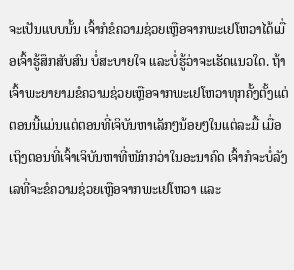ຈະເປັນແບບນັ້ນ ເຈົ້າກໍຂໍຄວາມຊ່ວຍເຫຼືອຈາກພະເຢໂຫວາໄດ້ເມື່ອເຈົ້າຮູ້ສຶກສັບສົນ ບໍ່ສະບາຍໃຈ ແລະບໍ່ຮູ້ວ່າຈະເຮັດແນວໃດ. ຖ້າເຈົ້າພະຍາຍາມຂໍຄວາມຊ່ວຍເຫຼືອຈາກພະເຢໂຫວາທຸກຄັ້ງຕັ້ງແຕ່ຕອນນີ້ແມ່ນແຕ່ຕອນທີ່ເຈິບັນຫາເລັກໆນ້ອຍໆໃນແຕ່ລະມື້ ເມື່ອເຖິງຕອນທີ່ເຈົ້າເຈິບັນຫາທີ່ໜັກກວ່າໃນອະນາຄົດ ເຈົ້າກໍຈະບໍ່ລັງເລທີ່ຈະຂໍຄວາມຊ່ວຍເຫຼືອຈາກພະເຢໂຫວາ ແລະ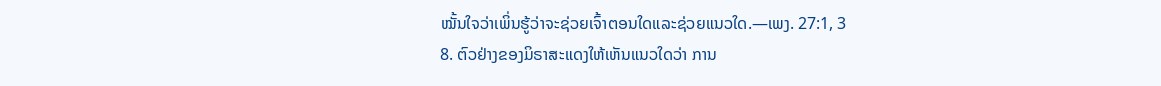ໝັ້ນໃຈວ່າເພິ່ນຮູ້ວ່າຈະຊ່ວຍເຈົ້າຕອນໃດແລະຊ່ວຍແນວໃດ.—ເພງ. 27:1, 3
8. ຕົວຢ່າງຂອງມິຣາສະແດງໃຫ້ເຫັນແນວໃດວ່າ ການ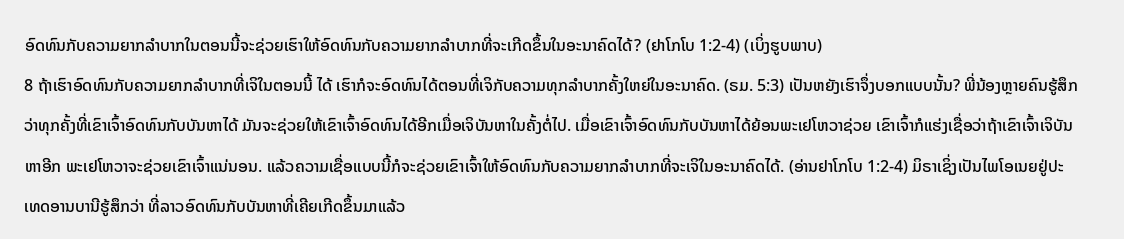ອົດທົນກັບຄວາມຍາກລຳບາກໃນຕອນນີ້ຈະຊ່ວຍເຮົາໃຫ້ອົດທົນກັບຄວາມຍາກລຳບາກທີ່ຈະເກີດຂຶ້ນໃນອະນາຄົດໄດ້? (ຢາໂກໂບ 1:2-4) (ເບິ່ງຮູບພາບ)
8 ຖ້າເຮົາອົດທົນກັບຄວາມຍາກລຳບາກທີ່ເຈິໃນຕອນນີ້ ໄດ້ ເຮົາກໍຈະອົດທົນໄດ້ຕອນທີ່ເຈິກັບຄວາມທຸກລຳບາກຄັ້ງໃຫຍ່ໃນອະນາຄົດ. (ຣມ. 5:3) ເປັນຫຍັງເຮົາຈຶ່ງບອກແບບນັ້ນ? ພີ່ນ້ອງຫຼາຍຄົນຮູ້ສຶກວ່າທຸກຄັ້ງທີ່ເຂົາເຈົ້າອົດທົນກັບບັນຫາໄດ້ ມັນຈະຊ່ວຍໃຫ້ເຂົາເຈົ້າອົດທົນໄດ້ອີກເມື່ອເຈິບັນຫາໃນຄັ້ງຕໍ່ໄປ. ເມື່ອເຂົາເຈົ້າອົດທົນກັບບັນຫາໄດ້ຍ້ອນພະເຢໂຫວາຊ່ວຍ ເຂົາເຈົ້າກໍແຮ່ງເຊື່ອວ່າຖ້າເຂົາເຈົ້າເຈິບັນຫາອີກ ພະເຢໂຫວາຈະຊ່ວຍເຂົາເຈົ້າແນ່ນອນ. ແລ້ວຄວາມເຊື່ອແບບນີ້ກໍຈະຊ່ວຍເຂົາເຈົ້າໃຫ້ອົດທົນກັບຄວາມຍາກລຳບາກທີ່ຈະເຈິໃນອະນາຄົດໄດ້. (ອ່ານຢາໂກໂບ 1:2-4) ມິຣາເຊິ່ງເປັນໄພໂອເນຍຢູ່ປະເທດອານບານີຮູ້ສຶກວ່າ ທີ່ລາວອົດທົນກັບບັນຫາທີ່ເຄີຍເກີດຂຶ້ນມາແລ້ວ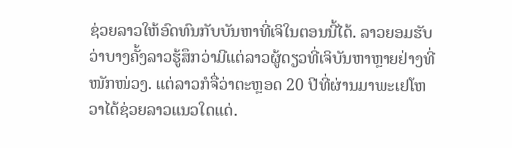ຊ່ວຍລາວໃຫ້ອົດທົນກັບບັນຫາທີ່ເຈິໃນຕອນນີ້ໄດ້. ລາວຍອມຮັບວ່າບາງຄັ້ງລາວຮູ້ສຶກວ່າມີແຕ່ລາວຜູ້ດຽວທີ່ເຈິບັນຫາຫຼາຍຢ່າງທີ່ໜັກໜ່ວງ. ແຕ່ລາວກໍຈື່ວ່າຕະຫຼອດ 20 ປີທີ່ຜ່ານມາພະເຢໂຫວາໄດ້ຊ່ວຍລາວແນວໃດແດ່.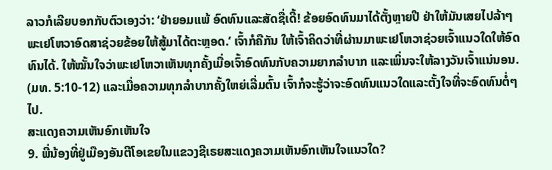ລາວກໍເລີຍບອກກັບຕົວເອງວ່າ: ‘ຢ່າຍອມແພ້ ອົດທົນແລະສັດຊື່ເດີ້! ຂ້ອຍອົດທົນມາໄດ້ຕັ້ງຫຼາຍປີ ຢ່າໃຫ້ມັນເສຍໄປລ້າໆ ພະເຢໂຫວາອົດສາຊ່ວຍຂ້ອຍໃຫ້ສູ້ມາໄດ້ຕະຫຼອດ.’ ເຈົ້າກໍຄືກັນ ໃຫ້ເຈົ້າຄິດວ່າທີ່ຜ່ານມາພະເຢໂຫວາຊ່ວຍເຈົ້າແນວໃດໃຫ້ອົດທົນໄດ້. ໃຫ້ໝັ້ນໃຈວ່າພະເຢໂຫວາເຫັນທຸກຄັ້ງເມື່ອເຈົ້າອົດທົນກັບຄວາມຍາກລຳບາກ ແລະເພິ່ນຈະໃຫ້ລາງວັນເຈົ້າແນ່ນອນ. (ມທ. 5:10-12) ແລະເມື່ອຄວາມທຸກລຳບາກຄັ້ງໃຫຍ່ເລີ່ມຕົ້ນ ເຈົ້າກໍຈະຮູ້ວ່າຈະອົດທົນແນວໃດແລະຕັ້ງໃຈທີ່ຈະອົດທົນຕໍ່ໆໄປ.
ສະແດງຄວາມເຫັນອົກເຫັນໃຈ
9. ພີ່ນ້ອງທີ່ຢູ່ເມືອງອັນຕີໂອເຂຍໃນແຂວງຊີເຣຍສະແດງຄວາມເຫັນອົກເຫັນໃຈແນວໃດ?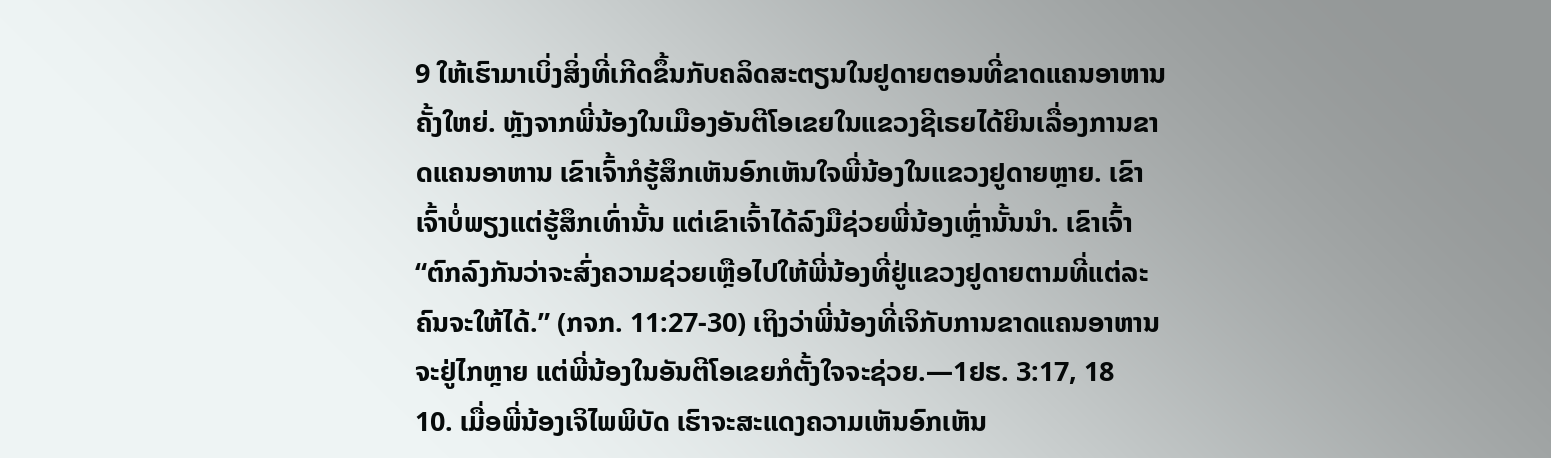9 ໃຫ້ເຮົາມາເບິ່ງສິ່ງທີ່ເກີດຂຶ້ນກັບຄລິດສະຕຽນໃນຢູດາຍຕອນທີ່ຂາດແຄນອາຫານຄັ້ງໃຫຍ່. ຫຼັງຈາກພີ່ນ້ອງໃນເມືອງອັນຕີໂອເຂຍໃນແຂວງຊີເຣຍໄດ້ຍິນເລື່ອງການຂາດແຄນອາຫານ ເຂົາເຈົ້າກໍຮູ້ສຶກເຫັນອົກເຫັນໃຈພີ່ນ້ອງໃນແຂວງຢູດາຍຫຼາຍ. ເຂົາເຈົ້າບໍ່ພຽງແຕ່ຮູ້ສຶກເທົ່ານັ້ນ ແຕ່ເຂົາເຈົ້າໄດ້ລົງມືຊ່ວຍພີ່ນ້ອງເຫຼົ່ານັ້ນນຳ. ເຂົາເຈົ້າ “ຕົກລົງກັນວ່າຈະສົ່ງຄວາມຊ່ວຍເຫຼືອໄປໃຫ້ພີ່ນ້ອງທີ່ຢູ່ແຂວງຢູດາຍຕາມທີ່ແຕ່ລະຄົນຈະໃຫ້ໄດ້.” (ກຈກ. 11:27-30) ເຖິງວ່າພີ່ນ້ອງທີ່ເຈິກັບການຂາດແຄນອາຫານຈະຢູ່ໄກຫຼາຍ ແຕ່ພີ່ນ້ອງໃນອັນຕີໂອເຂຍກໍຕັ້ງໃຈຈະຊ່ວຍ.—1ຢຮ. 3:17, 18
10. ເມື່ອພີ່ນ້ອງເຈິໄພພິບັດ ເຮົາຈະສະແດງຄວາມເຫັນອົກເຫັນ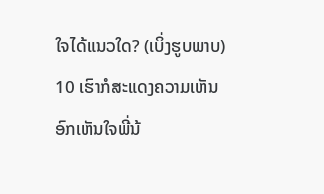ໃຈໄດ້ແນວໃດ? (ເບິ່ງຮູບພາບ)
10 ເຮົາກໍສະແດງຄວາມເຫັນອົກເຫັນໃຈພີ່ນ້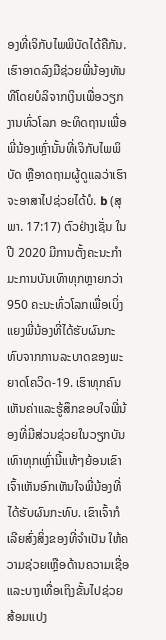ອງທີ່ເຈິກັບໄພພິບັດໄດ້ຄືກັນ. ເຮົາອາດລົງມືຊ່ວຍພີ່ນ້ອງທັນທີໂດຍບໍລິຈາກເງິນເພື່ອວຽກງານທົ່ວໂລກ ອະທິດຖານເພື່ອພີ່ນ້ອງເຫຼົ່ານັ້ນທີ່ເຈິກັບໄພພິບັດ ຫຼືອາດຖາມຜູ້ດູແລວ່າເຮົາຈະອາສາໄປຊ່ວຍໄດ້ບໍ. b (ສຸພາ. 17:17) ຕົວຢ່າງເຊັ່ນ ໃນປີ 2020 ມີການຕັ້ງຄະນະກຳມະການບັນເທົາທຸກຫຼາຍກວ່າ 950 ຄະນະທົ່ວໂລກເພື່ອເບິ່ງແຍງພີ່ນ້ອງທີ່ໄດ້ຮັບຜົນກະທົບຈາກການລະບາດຂອງພະຍາດໂຄວິດ-19. ເຮົາທຸກຄົນເຫັນຄ່າແລະຮູ້ສຶກຂອບໃຈພີ່ນ້ອງທີ່ມີສ່ວນຊ່ວຍໃນວຽກບັນເທົາທຸກເຫຼົ່ານີ້ແທ້ໆຍ້ອນເຂົາເຈົ້າເຫັນອົກເຫັນໃຈພີ່ນ້ອງທີ່ໄດ້ຮັບຜົນກະທົບ. ເຂົາເຈົ້າກໍເລີຍສົ່ງສິ່ງຂອງທີ່ຈຳເປັນ ໃຫ້ຄວາມຊ່ວຍເຫຼືອດ້ານຄວາມເຊື່ອ ແລະບາງເທື່ອເຖິງຂັ້ນໄປຊ່ວຍສ້ອມແປງ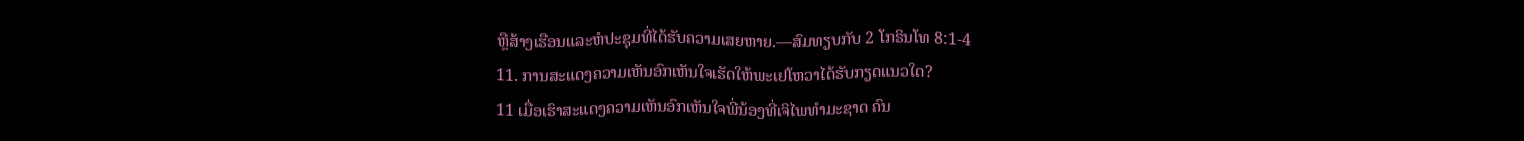ຫຼືສ້າງເຮືອນແລະຫໍປະຊຸມທີ່ໄດ້ຮັບຄວາມເສຍຫາຍ.—ສົມທຽບກັບ 2 ໂກຣິນໂທ 8:1-4
11. ການສະແດງຄວາມເຫັນອົກເຫັນໃຈເຮັດໃຫ້ພະເຢໂຫວາໄດ້ຮັບກຽດແນວໃດ?
11 ເມື່ອເຮົາສະແດງຄວາມເຫັນອົກເຫັນໃຈພີ່ນ້ອງທີ່ເຈິໄພທຳມະຊາດ ຄົນ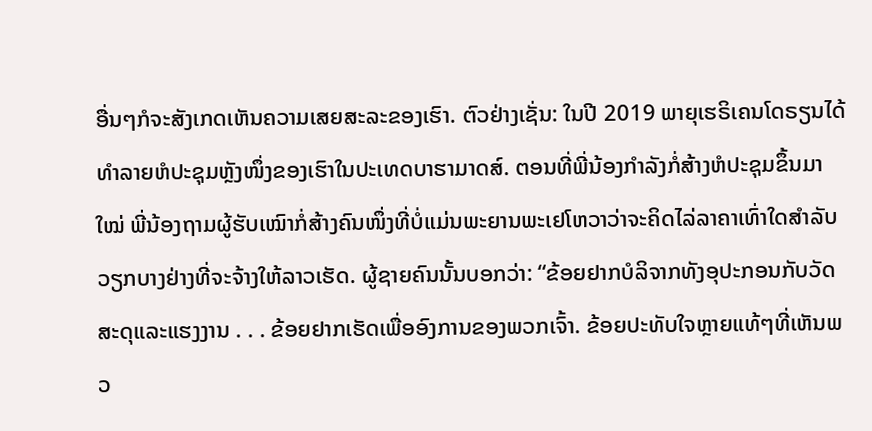ອື່ນໆກໍຈະສັງເກດເຫັນຄວາມເສຍສະລະຂອງເຮົາ. ຕົວຢ່າງເຊັ່ນ: ໃນປີ 2019 ພາຍຸເຮຣິເຄນໂດຣຽນໄດ້ທຳລາຍຫໍປະຊຸມຫຼັງໜຶ່ງຂອງເຮົາໃນປະເທດບາຮາມາດສ໌. ຕອນທີ່ພີ່ນ້ອງກຳລັງກໍ່ສ້າງຫໍປະຊຸມຂຶ້ນມາໃໝ່ ພີ່ນ້ອງຖາມຜູ້ຮັບເໝົາກໍ່ສ້າງຄົນໜຶ່ງທີ່ບໍ່ແມ່ນພະຍານພະເຢໂຫວາວ່າຈະຄິດໄລ່ລາຄາເທົ່າໃດສຳລັບວຽກບາງຢ່າງທີ່ຈະຈ້າງໃຫ້ລາວເຮັດ. ຜູ້ຊາຍຄົນນັ້ນບອກວ່າ: “ຂ້ອຍຢາກບໍລິຈາກທັງອຸປະກອນກັບວັດສະດຸແລະແຮງງານ . . . ຂ້ອຍຢາກເຮັດເພື່ອອົງການຂອງພວກເຈົ້າ. ຂ້ອຍປະທັບໃຈຫຼາຍແທ້ໆທີ່ເຫັນພວ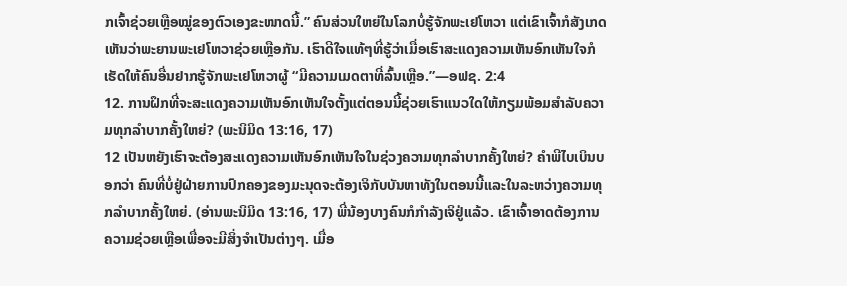ກເຈົ້າຊ່ວຍເຫຼືອໝູ່ຂອງຕົວເອງຂະໜາດນີ້.” ຄົນສ່ວນໃຫຍ່ໃນໂລກບໍ່ຮູ້ຈັກພະເຢໂຫວາ ແຕ່ເຂົາເຈົ້າກໍສັງເກດເຫັນວ່າພະຍານພະເຢໂຫວາຊ່ວຍເຫຼືອກັນ. ເຮົາດີໃຈແທ້ໆທີ່ຮູ້ວ່າເມື່ອເຮົາສະແດງຄວາມເຫັນອົກເຫັນໃຈກໍເຮັດໃຫ້ຄົນອື່ນຢາກຮູ້ຈັກພະເຢໂຫວາຜູ້ “ມີຄວາມເມດຕາທີ່ລົ້ນເຫຼືອ.”—ອຟຊ. 2:4
12. ການຝຶກທີ່ຈະສະແດງຄວາມເຫັນອົກເຫັນໃຈຕັ້ງແຕ່ຕອນນີ້ຊ່ວຍເຮົາແນວໃດໃຫ້ກຽມພ້ອມສຳລັບຄວາມທຸກລຳບາກຄັ້ງໃຫຍ່? (ພະນິມິດ 13:16, 17)
12 ເປັນຫຍັງເຮົາຈະຕ້ອງສະແດງຄວາມເຫັນອົກເຫັນໃຈໃນຊ່ວງຄວາມທຸກລຳບາກຄັ້ງໃຫຍ່? ຄຳພີໄບເບິນບອກວ່າ ຄົນທີ່ບໍ່ຢູ່ຝ່າຍການປົກຄອງຂອງມະນຸດຈະຕ້ອງເຈິກັບບັນຫາທັງໃນຕອນນີ້ແລະໃນລະຫວ່າງຄວາມທຸກລຳບາກຄັ້ງໃຫຍ່. (ອ່ານພະນິມິດ 13:16, 17) ພີ່ນ້ອງບາງຄົນກໍກຳລັງເຈິຢູ່ແລ້ວ. ເຂົາເຈົ້າອາດຕ້ອງການຄວາມຊ່ວຍເຫຼືອເພື່ອຈະມີສິ່ງຈຳເປັນຕ່າງໆ. ເມື່ອ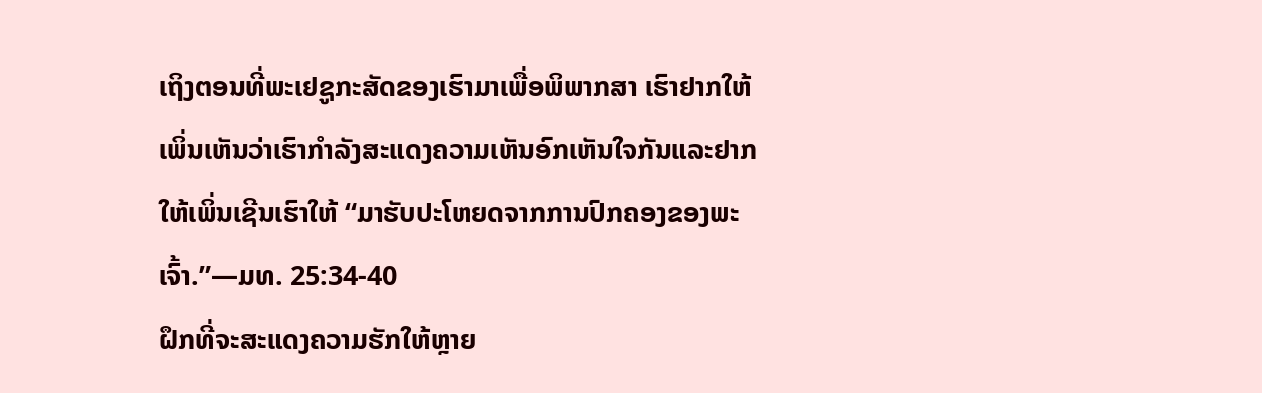ເຖິງຕອນທີ່ພະເຢຊູກະສັດຂອງເຮົາມາເພື່ອພິພາກສາ ເຮົາຢາກໃຫ້ເພິ່ນເຫັນວ່າເຮົາກຳລັງສະແດງຄວາມເຫັນອົກເຫັນໃຈກັນແລະຢາກໃຫ້ເພິ່ນເຊີນເຮົາໃຫ້ “ມາຮັບປະໂຫຍດຈາກການປົກຄອງຂອງພະເຈົ້າ.”—ມທ. 25:34-40
ຝຶກທີ່ຈະສະແດງຄວາມຮັກໃຫ້ຫຼາຍ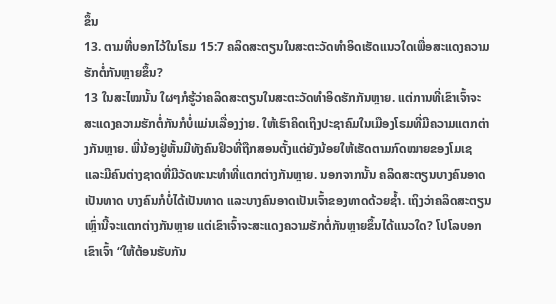ຂຶ້ນ
13. ຕາມທີ່ບອກໄວ້ໃນໂຣມ 15:7 ຄລິດສະຕຽນໃນສະຕະວັດທຳອິດເຮັດແນວໃດເພື່ອສະແດງຄວາມຮັກຕໍ່ກັນຫຼາຍຂຶ້ນ?
13 ໃນສະໄໝນັ້ນ ໃຜໆກໍຮູ້ວ່າຄລິດສະຕຽນໃນສະຕະວັດທຳອິດຮັກກັນຫຼາຍ. ແຕ່ການທີ່ເຂົາເຈົ້າຈະສະແດງຄວາມຮັກຕໍ່ກັນກໍບໍ່ແມ່ນເລື່ອງງ່າຍ. ໃຫ້ເຮົາຄິດເຖິງປະຊາຄົມໃນເມືອງໂຣມທີ່ມີຄວາມແຕກຕ່າງກັນຫຼາຍ. ພີ່ນ້ອງຢູ່ຫັ້ນມີທັງຄົນຢິວທີ່ຖືກສອນຕັ້ງແຕ່ຍັງນ້ອຍໃຫ້ເຮັດຕາມກົດໝາຍຂອງໂມເຊ ແລະມີຄົນຕ່າງຊາດທີ່ມີວັດທະນະທຳທີ່ແຕກຕ່າງກັນຫຼາຍ. ນອກຈາກນັ້ນ ຄລິດສະຕຽນບາງຄົນອາດເປັນທາດ ບາງຄົນກໍບໍ່ໄດ້ເປັນທາດ ແລະບາງຄົນອາດເປັນເຈົ້າຂອງທາດດ້ວຍຊ້ຳ. ເຖິງວ່າຄລິດສະຕຽນເຫຼົ່ານີ້ຈະແຕກຕ່າງກັນຫຼາຍ ແຕ່ເຂົາເຈົ້າຈະສະແດງຄວາມຮັກຕໍ່ກັນຫຼາຍຂຶ້ນໄດ້ແນວໃດ? ໂປໂລບອກເຂົາເຈົ້າ “ໃຫ້ຕ້ອນຮັບກັນ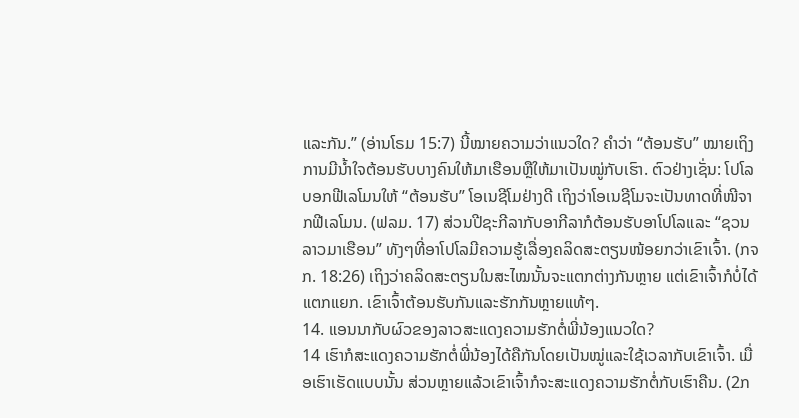ແລະກັນ.” (ອ່ານໂຣມ 15:7) ນີ້ໝາຍຄວາມວ່າແນວໃດ? ຄຳວ່າ “ຕ້ອນຮັບ” ໝາຍເຖິງການມີນ້ຳໃຈຕ້ອນຮັບບາງຄົນໃຫ້ມາເຮືອນຫຼືໃຫ້ມາເປັນໝູ່ກັບເຮົາ. ຕົວຢ່າງເຊັ່ນ: ໂປໂລບອກຟີເລໂມນໃຫ້ “ຕ້ອນຮັບ” ໂອເນຊີໂມຢ່າງດີ ເຖິງວ່າໂອເນຊີໂມຈະເປັນທາດທີ່ໜີຈາກຟີເລໂມນ. (ຟລມ. 17) ສ່ວນປີຊະກີລາກັບອາກີລາກໍຕ້ອນຮັບອາໂປໂລແລະ “ຊວນລາວມາເຮືອນ” ທັງໆທີ່ອາໂປໂລມີຄວາມຮູ້ເລື່ອງຄລິດສະຕຽນໜ້ອຍກວ່າເຂົາເຈົ້າ. (ກຈກ. 18:26) ເຖິງວ່າຄລິດສະຕຽນໃນສະໄໝນັ້ນຈະແຕກຕ່າງກັນຫຼາຍ ແຕ່ເຂົາເຈົ້າກໍບໍ່ໄດ້ແຕກແຍກ. ເຂົາເຈົ້າຕ້ອນຮັບກັນແລະຮັກກັນຫຼາຍແທ້ໆ.
14. ແອນນາກັບຜົວຂອງລາວສະແດງຄວາມຮັກຕໍ່ພີ່ນ້ອງແນວໃດ?
14 ເຮົາກໍສະແດງຄວາມຮັກຕໍ່ພີ່ນ້ອງໄດ້ຄືກັນໂດຍເປັນໝູ່ແລະໃຊ້ເວລາກັບເຂົາເຈົ້າ. ເມື່ອເຮົາເຮັດແບບນັ້ນ ສ່ວນຫຼາຍແລ້ວເຂົາເຈົ້າກໍຈະສະແດງຄວາມຮັກຕໍ່ກັບເຮົາຄືນ. (2ກ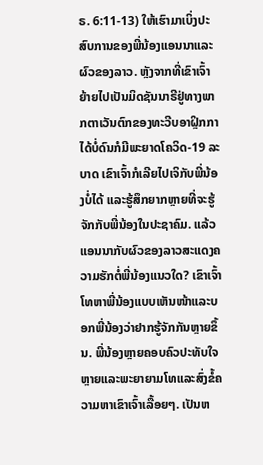ຣ. 6:11-13) ໃຫ້ເຮົາມາເບິ່ງປະສົບການຂອງພີ່ນ້ອງແອນນາແລະຜົວຂອງລາວ. ຫຼັງຈາກທີ່ເຂົາເຈົ້າຍ້າຍໄປເປັນມິດຊັນນາຣີຢູ່ທາງພາກຕາເວັນຕົກຂອງທະວີບອາຝຼິກກາໄດ້ບໍ່ດົນກໍມີພະຍາດໂຄວິດ-19 ລະບາດ ເຂົາເຈົ້າກໍເລີຍໄປເຈິກັບພີ່ນ້ອງບໍ່ໄດ້ ແລະຮູ້ສຶກຍາກຫຼາຍທີ່ຈະຮູ້ຈັກກັບພີ່ນ້ອງໃນປະຊາຄົມ. ແລ້ວແອນນາກັບຜົວຂອງລາວສະແດງຄວາມຮັກຕໍ່ພີ່ນ້ອງແນວໃດ? ເຂົາເຈົ້າໂທຫາພີ່ນ້ອງແບບເຫັນໜ້າແລະບອກພີ່ນ້ອງວ່າຢາກຮູ້ຈັກກັນຫຼາຍຂຶ້ນ. ພີ່ນ້ອງຫຼາຍຄອບຄົວປະທັບໃຈຫຼາຍແລະພະຍາຍາມໂທແລະສົ່ງຂໍ້ຄວາມຫາເຂົາເຈົ້າເລື້ອຍໆ. ເປັນຫ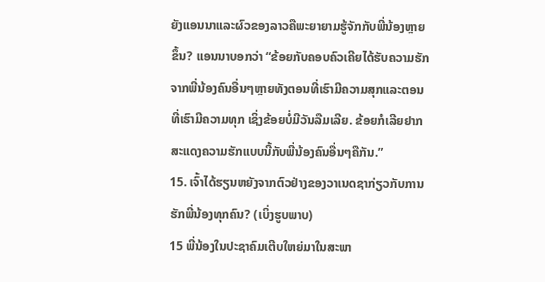ຍັງແອນນາແລະຜົວຂອງລາວຄືພະຍາຍາມຮູ້ຈັກກັບພີ່ນ້ອງຫຼາຍຂຶ້ນ? ແອນນາບອກວ່າ “ຂ້ອຍກັບຄອບຄົວເຄີຍໄດ້ຮັບຄວາມຮັກຈາກພີ່ນ້ອງຄົນອື່ນໆຫຼາຍທັງຕອນທີ່ເຮົາມີຄວາມສຸກແລະຕອນທີ່ເຮົາມີຄວາມທຸກ ເຊິ່ງຂ້ອຍບໍ່ມີວັນລືມເລີຍ. ຂ້ອຍກໍເລີຍຢາກສະແດງຄວາມຮັກແບບນີ້ກັບພີ່ນ້ອງຄົນອື່ນໆຄືກັນ.”
15. ເຈົ້າໄດ້ຮຽນຫຍັງຈາກຕົວຢ່າງຂອງວາເນດຊາກ່ຽວກັບການຮັກພີ່ນ້ອງທຸກຄົນ? (ເບິ່ງຮູບພາບ)
15 ພີ່ນ້ອງໃນປະຊາຄົມເຕີບໃຫຍ່ມາໃນສະພາ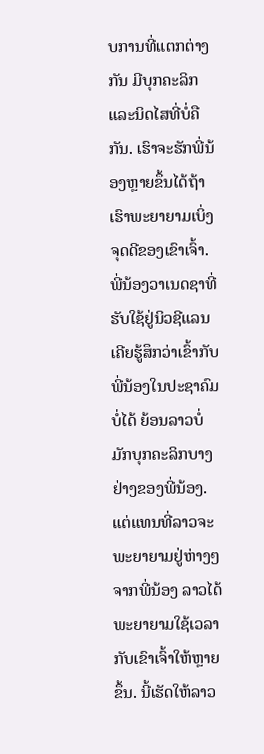ບການທີ່ແຕກຕ່າງກັນ ມີບຸກຄະລິກແລະນິດໄສທີ່ບໍ່ຄືກັນ. ເຮົາຈະຮັກພີ່ນ້ອງຫຼາຍຂຶ້ນໄດ້ຖ້າເຮົາພະຍາຍາມເບິ່ງຈຸດດີຂອງເຂົາເຈົ້າ. ພີ່ນ້ອງວາເນດຊາທີ່ຮັບໃຊ້ຢູ່ນິວຊີແລນເຄີຍຮູ້ສຶກວ່າເຂົ້າກັບພີ່ນ້ອງໃນປະຊາຄົມບໍ່ໄດ້ ຍ້ອນລາວບໍ່ມັກບຸກຄະລິກບາງຢ່າງຂອງພີ່ນ້ອງ. ແຕ່ແທນທີ່ລາວຈະພະຍາຍາມຢູ່ຫ່າງໆຈາກພີ່ນ້ອງ ລາວໄດ້ພະຍາຍາມໃຊ້ເວລາກັບເຂົາເຈົ້າໃຫ້ຫຼາຍຂຶ້ນ. ນີ້ເຮັດໃຫ້ລາວ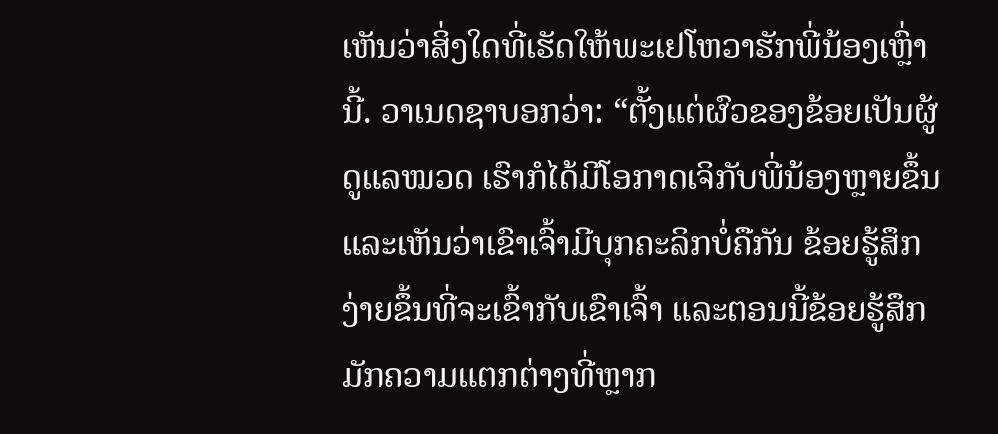ເຫັນວ່າສິ່ງໃດທີ່ເຮັດໃຫ້ພະເຢໂຫວາຮັກພີ່ນ້ອງເຫຼົ່ານີ້. ວາເນດຊາບອກວ່າ: “ຕັ້ງແຕ່ຜົວຂອງຂ້ອຍເປັນຜູ້ດູແລໝວດ ເຮົາກໍໄດ້ມີໂອກາດເຈິກັບພີ່ນ້ອງຫຼາຍຂຶ້ນແລະເຫັນວ່າເຂົາເຈົ້າມີບຸກຄະລິກບໍ່ຄືກັນ ຂ້ອຍຮູ້ສຶກງ່າຍຂຶ້ນທີ່ຈະເຂົ້າກັບເຂົາເຈົ້າ ແລະຕອນນີ້ຂ້ອຍຮູ້ສຶກມັກຄວາມແຕກຕ່າງທີ່ຫຼາກ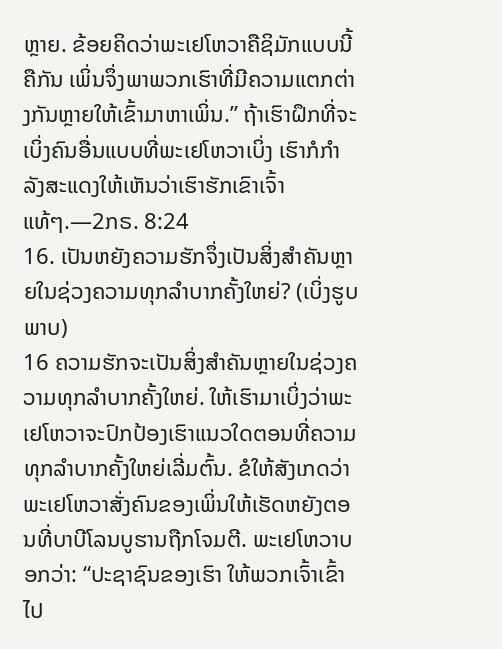ຫຼາຍ. ຂ້ອຍຄິດວ່າພະເຢໂຫວາຄືຊິມັກແບບນີ້ຄືກັນ ເພິ່ນຈຶ່ງພາພວກເຮົາທີ່ມີຄວາມແຕກຕ່າງກັນຫຼາຍໃຫ້ເຂົ້າມາຫາເພິ່ນ.” ຖ້າເຮົາຝຶກທີ່ຈະເບິ່ງຄົນອື່ນແບບທີ່ພະເຢໂຫວາເບິ່ງ ເຮົາກໍກຳລັງສະແດງໃຫ້ເຫັນວ່າເຮົາຮັກເຂົາເຈົ້າແທ້ໆ.—2ກຣ. 8:24
16. ເປັນຫຍັງຄວາມຮັກຈຶ່ງເປັນສິ່ງສຳຄັນຫຼາຍໃນຊ່ວງຄວາມທຸກລຳບາກຄັ້ງໃຫຍ່? (ເບິ່ງຮູບພາບ)
16 ຄວາມຮັກຈະເປັນສິ່ງສຳຄັນຫຼາຍໃນຊ່ວງຄວາມທຸກລຳບາກຄັ້ງໃຫຍ່. ໃຫ້ເຮົາມາເບິ່ງວ່າພະເຢໂຫວາຈະປົກປ້ອງເຮົາແນວໃດຕອນທີ່ຄວາມທຸກລຳບາກຄັ້ງໃຫຍ່ເລີ່ມຕົ້ນ. ຂໍໃຫ້ສັງເກດວ່າພະເຢໂຫວາສັ່ງຄົນຂອງເພິ່ນໃຫ້ເຮັດຫຍັງຕອນທີ່ບາບີໂລນບູຮານຖືກໂຈມຕີ. ພະເຢໂຫວາບອກວ່າ: “ປະຊາຊົນຂອງເຮົາ ໃຫ້ພວກເຈົ້າເຂົ້າໄປ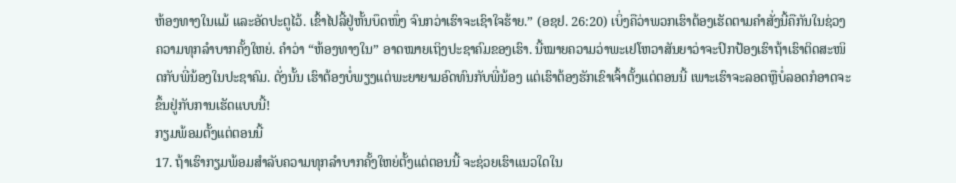ຫ້ອງທາງໃນແມ້ ແລະອັດປະຕູໄວ້. ເຂົ້າໄປລີ້ຢູ່ຫັ້ນບຶດໜຶ່ງ ຈົນກວ່າເຮົາຈະເຊົາໃຈຮ້າຍ.” (ອຊຢ. 26:20) ເບິ່ງຄືວ່າພວກເຮົາຕ້ອງເຮັດຕາມຄຳສັ່ງນີ້ຄືກັນໃນຊ່ວງຄວາມທຸກລຳບາກຄັ້ງໃຫຍ່. ຄຳວ່າ “ຫ້ອງທາງໃນ” ອາດໝາຍເຖິງປະຊາຄົມຂອງເຮົາ. ນີ້ໝາຍຄວາມວ່າພະເຢໂຫວາສັນຍາວ່າຈະປົກປ້ອງເຮົາຖ້າເຮົາຕິດສະໜິດກັບພີ່ນ້ອງໃນປະຊາຄົມ. ດັ່ງນັ້ນ ເຮົາຕ້ອງບໍ່ພຽງແຕ່ພະຍາຍາມອົດທົນກັບພີ່ນ້ອງ ແຕ່ເຮົາຕ້ອງຮັກເຂົາເຈົ້າຕັ້ງແຕ່ຕອນນີ້ ເພາະເຮົາຈະລອດຫຼືບໍ່ລອດກໍອາດຈະຂຶ້ນຢູ່ກັບການເຮັດແບບນີ້!
ກຽມພ້ອມຕັ້ງແຕ່ຕອນນີ້
17. ຖ້າເຮົາກຽມພ້ອມສຳລັບຄວາມທຸກລຳບາກຄັ້ງໃຫຍ່ຕັ້ງແຕ່ຕອນນີ້ ຈະຊ່ວຍເຮົາແນວໃດໃນ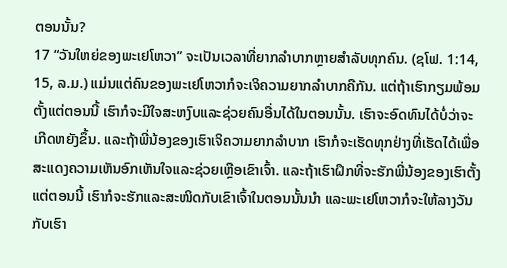ຕອນນັ້ນ?
17 “ວັນໃຫຍ່ຂອງພະເຢໂຫວາ” ຈະເປັນເວລາທີ່ຍາກລຳບາກຫຼາຍສຳລັບທຸກຄົນ. (ຊໂຟ. 1:14, 15, ລ.ມ.) ແມ່ນແຕ່ຄົນຂອງພະເຢໂຫວາກໍຈະເຈິຄວາມຍາກລຳບາກຄືກັນ. ແຕ່ຖ້າເຮົາກຽມພ້ອມຕັ້ງແຕ່ຕອນນີ້ ເຮົາກໍຈະມີໃຈສະຫງົບແລະຊ່ວຍຄົນອື່ນໄດ້ໃນຕອນນັ້ນ. ເຮົາຈະອົດທົນໄດ້ບໍ່ວ່າຈະເກີດຫຍັງຂຶ້ນ. ແລະຖ້າພີ່ນ້ອງຂອງເຮົາເຈິຄວາມຍາກລຳບາກ ເຮົາກໍຈະເຮັດທຸກຢ່າງທີ່ເຮັດໄດ້ເພື່ອສະແດງຄວາມເຫັນອົກເຫັນໃຈແລະຊ່ວຍເຫຼືອເຂົາເຈົ້າ. ແລະຖ້າເຮົາຝຶກທີ່ຈະຮັກພີ່ນ້ອງຂອງເຮົາຕັ້ງແຕ່ຕອນນີ້ ເຮົາກໍຈະຮັກແລະສະໜິດກັບເຂົາເຈົ້າໃນຕອນນັ້ນນຳ ແລະພະເຢໂຫວາກໍຈະໃຫ້ລາງວັນກັບເຮົາ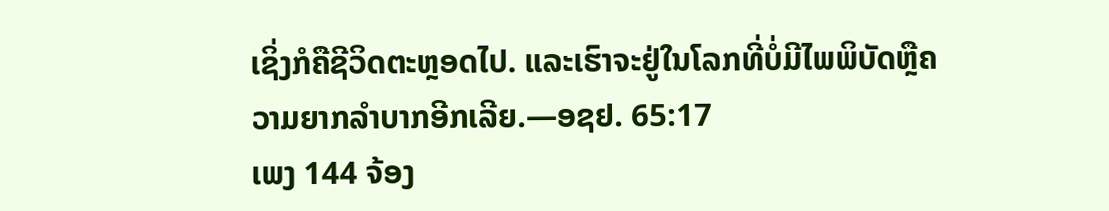ເຊິ່ງກໍຄືຊີວິດຕະຫຼອດໄປ. ແລະເຮົາຈະຢູ່ໃນໂລກທີ່ບໍ່ມີໄພພິບັດຫຼືຄວາມຍາກລຳບາກອີກເລີຍ.—ອຊຢ. 65:17
ເພງ 144 ຈ້ອງ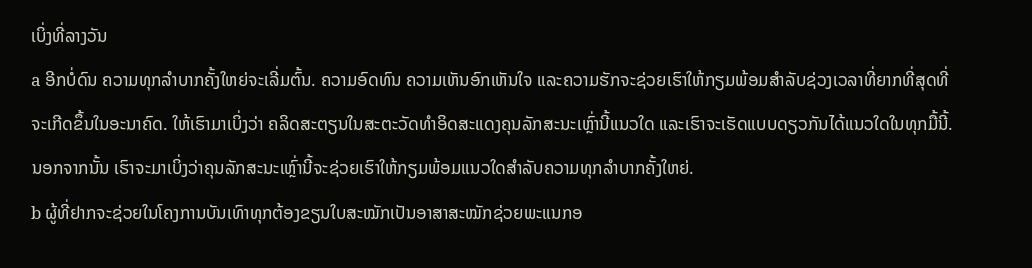ເບິ່ງທີ່ລາງວັນ
a ອີກບໍ່ດົນ ຄວາມທຸກລຳບາກຄັ້ງໃຫຍ່ຈະເລີ່ມຕົ້ນ. ຄວາມອົດທົນ ຄວາມເຫັນອົກເຫັນໃຈ ແລະຄວາມຮັກຈະຊ່ວຍເຮົາໃຫ້ກຽມພ້ອມສຳລັບຊ່ວງເວລາທີ່ຍາກທີ່ສຸດທີ່ຈະເກີດຂຶ້ນໃນອະນາຄົດ. ໃຫ້ເຮົາມາເບິ່ງວ່າ ຄລິດສະຕຽນໃນສະຕະວັດທຳອິດສະແດງຄຸນລັກສະນະເຫຼົ່ານີ້ແນວໃດ ແລະເຮົາຈະເຮັດແບບດຽວກັນໄດ້ແນວໃດໃນທຸກມື້ນີ້. ນອກຈາກນັ້ນ ເຮົາຈະມາເບິ່ງວ່າຄຸນລັກສະນະເຫຼົ່ານີ້ຈະຊ່ວຍເຮົາໃຫ້ກຽມພ້ອມແນວໃດສຳລັບຄວາມທຸກລຳບາກຄັ້ງໃຫຍ່.
b ຜູ້ທີ່ຢາກຈະຊ່ວຍໃນໂຄງການບັນເທົາທຸກຕ້ອງຂຽນໃບສະໝັກເປັນອາສາສະໝັກຊ່ວຍພະແນກອ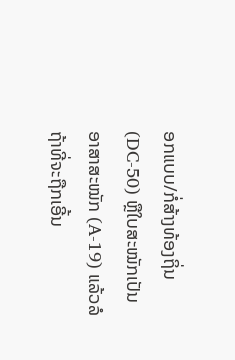ອກແບບ/ກໍ່ສ້າງທ້ອງຖິ່ນ (DC-50) ຫຼືໃບສະໝັກເປັນອາສາສະໝັກ (A-19) ແລ້ວລໍຖ້າທີ່ຈະຖືກເອີ້ນ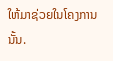ໃຫ້ມາຊ່ວຍໃນໂຄງການນັ້ນ.